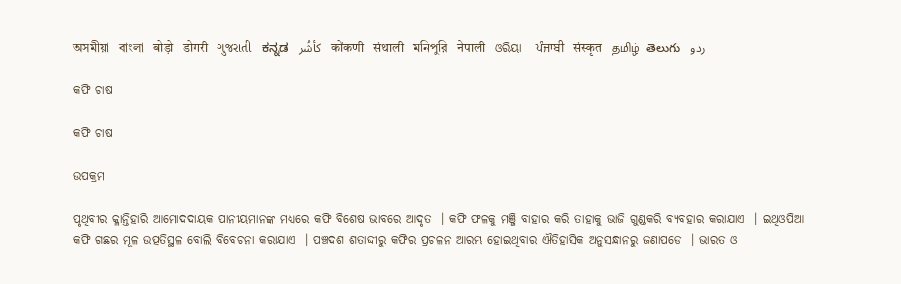অসমীয়া   বাংলা   बोड़ो   डोगरी   ગુજરાતી   ಕನ್ನಡ   كأشُر   कोंकणी   संथाली   মনিপুরি   नेपाली   ଓରିୟା   ਪੰਜਾਬੀ   संस्कृत   தமிழ்  తెలుగు   ردو

କଫି ଚାଷ

କଫି ଚାଷ

ଉପକ୍ରମ

ପୃଥିବୀର କ୍ଳାନ୍ତିହାରି ଆମୋଦଦାୟକ ପାନୀୟମାନଙ୍କ ମଧ୍ୟରେ କଫି ବିଶେଷ ଭାବରେ ଆଦୃତ  । କଫି ଫଳକୁ ମଞ୍ଜି ବାହାର କରି ତାହାକୁ ଭାଜି ଗୁଣ୍ଡକରି ବ୍ୟବହାର କରାଯାଏ  । ଇଥିଓପିଆ କଫି ଗଛର ମୂଳ ଉତ୍ପତିସ୍ଥଳ ବୋଲି ବିବେଚନା କରାଯାଏ  । ପଞ୍ଚଦଶ ଶତାଦ୍ଦୀରୁ କଫିର ପ୍ରଚଳନ ଆରମ୍ଭ ହୋଇଥିବାର ଐତିହାସିକ ଅନୁସନ୍ଧାନରୁ ଜଣାପଡେ  । ଭାରତ ଓ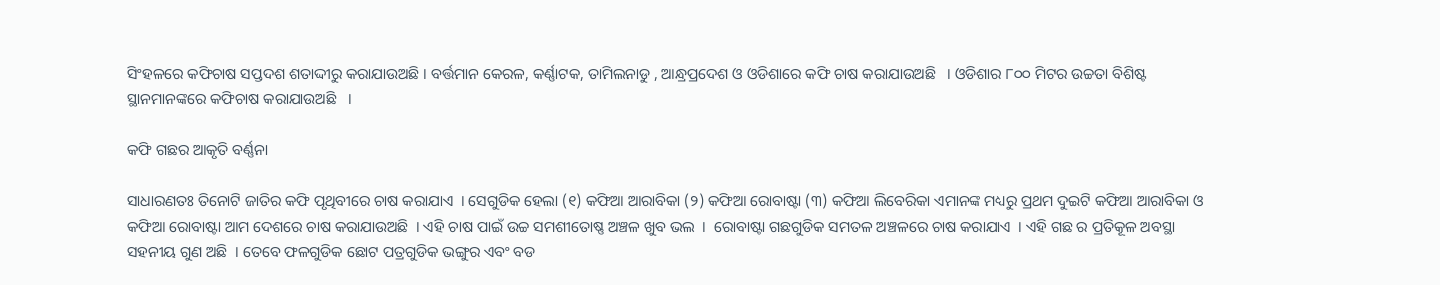ସିଂହଳରେ କଫିଚାଷ ସପ୍ତଦଶ ଶତାଦ୍ଦୀରୁ କରାଯାଉଅଛି । ବର୍ତ୍ତମାନ କେରଳ, କର୍ଣ୍ଣାଟକ, ତାମିଲନାଡୁ , ଆନ୍ଧ୍ରପ୍ରଦେଶ ଓ ଓଡିଶାରେ କଫି ଚାଷ କରାଯାଉଅଛି   । ଓଡିଶାର ୮୦୦ ମିଟର ଉଚ୍ଚତା ବିଶିଷ୍ଟ ସ୍ଥାନମାନଙ୍କରେ କଫିଚାଷ କରାଯାଉଅଛି   ।

କଫି ଗଛର ଆକୃତି ବର୍ଣ୍ଣନା

ସାଧାରଣତଃ ତିନୋଟି ଜାତିର କଫି ପୃଥିବୀରେ ଚାଷ କରାଯାଏ  । ସେଗୁଡିକ ହେଲା (୧) କଫିଆ ଆରାବିକା (୨) କଫିଆ ରୋବାଷ୍ଟା (୩) କଫିଆ ଲିବେରିକା ଏମାନଙ୍କ ମଧ୍ୟରୁ ପ୍ରଥମ ଦୁଇଟି କଫିଆ ଆରାବିକା ଓ କଫିଆ ରୋବାଷ୍ଟା ଆମ ଦେଶରେ ଚାଷ କରାଯାଉଅଛି  । ଏହି ଚାଷ ପାଇଁ ଉଚ୍ଚ ସମଶୀତୋଷ୍ଣ ଅଞ୍ଚଳ ଖୁବ ଭଲ  ।  ରୋବାଷ୍ଟା ଗଛଗୁଡିକ ସମତଳ ଅଞ୍ଚଳରେ ଚାଷ କରାଯାଏ  । ଏହି ଗଛ ର ପ୍ରତିକୂଳ ଅବସ୍ଥା ସହନୀୟ ଗୁଣ ଅଛି  । ତେବେ ଫଳଗୁଡିକ ଛୋଟ ପତ୍ରଗୁଡିକ ଭଙ୍ଗୁର ଏବଂ ବଡ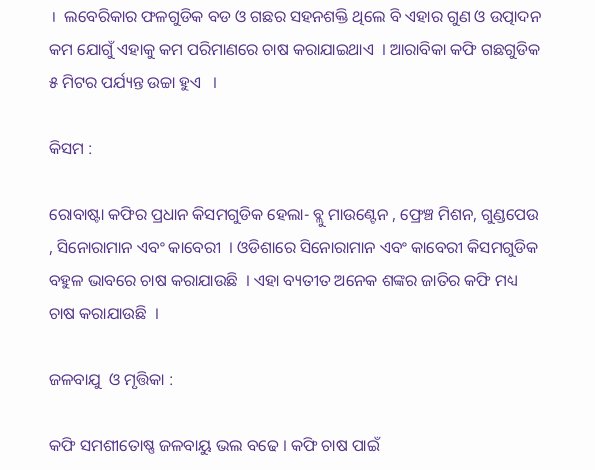।  ଲବେରିକାର ଫଳଗୁଡିକ ବଡ ଓ ଗଛର ସହନଶକ୍ତି ଥିଲେ ବି ଏହାର ଗୁଣ ଓ ଉତ୍ପାଦନ କମ ଯୋଗୁଁ ଏହାକୁ କମ ପରିମାଣରେ ଚାଷ କରାଯାଇଥାଏ  । ଆରାବିକା କଫି ଗଛଗୁଡିକ ୫ ମିଟର ପର୍ଯ୍ୟନ୍ତ ଉଚ୍ଚା ହୁଏ   ।

କିସମ :

ରୋବାଷ୍ଟା କଫିର ପ୍ରଧାନ କିସମଗୁଡିକ ହେଲା- ବ୍ଲୁ ମାଉଣ୍ଟେନ , ଫ୍ରେଞ୍ଚ ମିଶନ, ଗୁଣ୍ଡପେଉ , ସିନୋରାମାନ ଏବଂ କାବେରୀ  । ଓଡିଶାରେ ସିନୋରାମାନ ଏବଂ କାବେରୀ କିସମଗୁଡିକ ବହୁଳ ଭାବରେ ଚାଷ କରାଯାଉଛି  । ଏହା ବ୍ୟତୀତ ଅନେକ ଶଙ୍କର ଜାତିର କଫି ମଧ୍ୟ ଚାଷ କରାଯାଉଛି  ।

ଜଳବାଯୁ  ଓ ମୃତ୍ତିକା :

କଫି ସମଶୀତୋଷ୍ଣ ଜଳବାୟୁ ଭଲ ବଢେ । କଫି ଚାଷ ପାଇଁ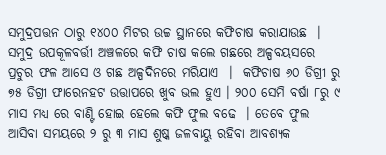ସମୁଦ୍ରପତ୍ତନ ଠାରୁ ୧୪୦୦ ମିଟର ଉଚ୍ଚ ସ୍ଥାନରେ କଫିଚାଷ କରାଯାଉଛ  । ସମୁଦ୍ର ଉପକୂଳବର୍ତ୍ତୀ ଅଞ୍ଚଳରେ କଫି ଚାଷ କଲେ ଗଛରେ ଅଳ୍ପବୟସରେ ପ୍ରଚୁର ଫଳ ଆସେ ଓ ଗଛ ଅଳ୍ପଦିନରେ ମରିଯାଏ  ।  କଫିଚାଷ ୬୦ ଡିଗ୍ରୀ ରୁ ୭୫ ଡିଗ୍ରୀ ଫାରେନହଟ ଉତ୍ତାପରେ ଖୁବ ଭଲ ହୁଏ । ୨୦୦ ସେମି ବର୍ଷା ୮ରୁ ୯ ମାସ ମଧ୍ୟ ରେ ବାଣ୍ଟି ହୋଇ ହେଲେ କଫି ଫୁଲ ବଢେ  । ତେବେ ଫୁଲ ଆସିବା ସମୟରେ ୨ ରୁ ୩ ମାସ ଶୁଷ୍କ ଜଳବାୟୁ ରହିବା ଆବଶ୍ୟକ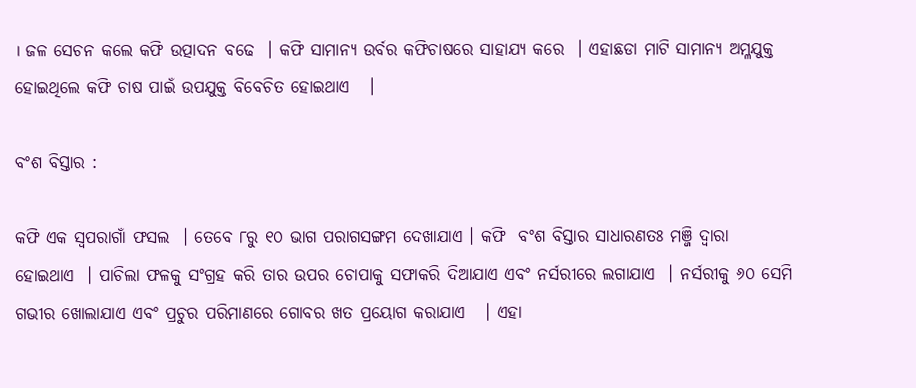। ଜଳ ସେଚନ କଲେ କଫି ଉତ୍ପାଦନ ବଢେ  । କଫି ସାମାନ୍ୟ ଉର୍ବର କଫିଚାଷରେ ସାହାଯ୍ୟ କରେ  । ଏହାଛଡା ମାଟି ସାମାନ୍ୟ ଅମ୍ଳଯୁକ୍ତ ହୋଇଥିଲେ କଫି ଚାଷ ପାଇଁ ଉପଯୁକ୍ତ ବିବେଚିତ ହୋଇଥାଏ   ।

ବଂଶ ବିସ୍ତାର :

କଫି ଏକ ସ୍ଵପରାଗାଁ ଫସଲ  । ତେବେ ୮ରୁ ୧୦ ଭାଗ ପରାଗସଙ୍ଗମ ଦେଖାଯାଏ । କଫି  ବଂଶ ବିସ୍ତାର ସାଧାରଣତଃ ମଞ୍ଜି ଦ୍ଵାରା ହୋଇଥାଏ  । ପାଚିଲା ଫଳକୁ ସଂଗ୍ରହ କରି ତାର ଉପର ଚୋପାକୁ ସଫାକରି ଦିଆଯାଏ ଏବଂ ନର୍ସରୀରେ ଲଗାଯାଏ  । ନର୍ସରୀକୁ ୬୦ ସେମି ଗଭୀର ଖୋଲାଯାଏ ଏବଂ ପ୍ରଚୁର ପରିମାଣରେ ଗୋବର ଖତ ପ୍ରୟୋଗ କରାଯାଏ   । ଏହା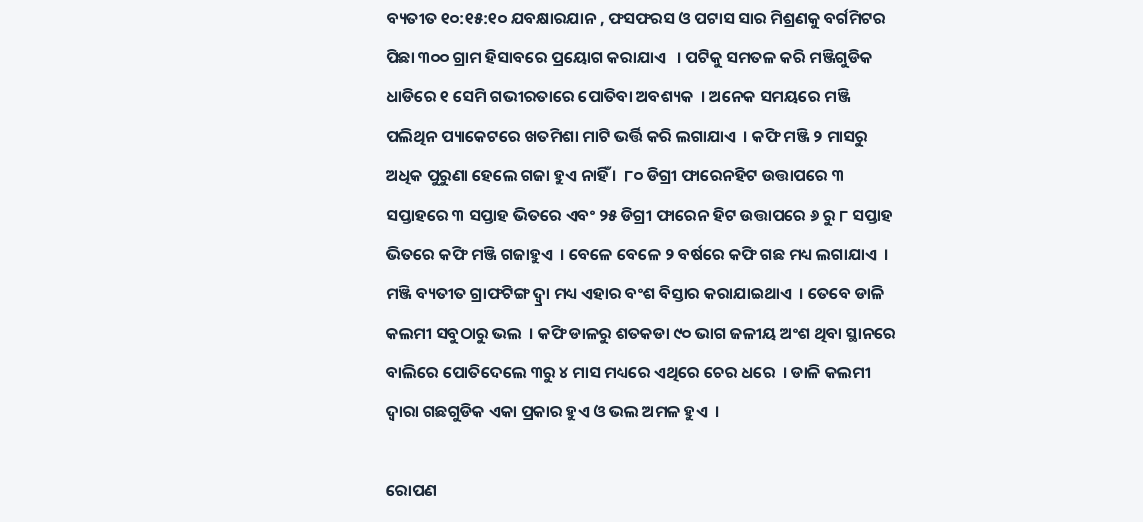ବ୍ୟତୀତ ୧୦:୧୫:୧୦ ଯବକ୍ଷାରଯାନ , ଫସଫରସ ଓ ପଟାସ ସାର ମିଶ୍ରଣକୁ ବର୍ଗମିଟର ପିଛା ୩୦୦ ଗ୍ରାମ ହିସାବରେ ପ୍ରୟୋଗ କରାଯାଏ   । ପଟିକୁ ସମତଳ କରି ମଞ୍ଜିଗୁଡିକ ଧାଡିରେ ୧ ସେମି ଗଭୀରତାରେ ପୋତିବା ଅବଶ୍ୟକ  । ଅନେକ ସମୟରେ ମଞ୍ଜି ପଲିଥିନ ପ୍ୟାକେଟରେ ଖତମିଶା ମାଟି ଭର୍ତ୍ତି କରି ଲଗାଯାଏ  । କଫି ମଞ୍ଜି ୨ ମାସରୁ ଅଧିକ ପୁରୁଣା ହେଲେ ଗଜା ହୁଏ ନାହିଁ ।  ୮୦ ଡିଗ୍ରୀ ଫାରେନହିଟ ଉତ୍ତାପରେ ୩ ସପ୍ତାହରେ ୩ ସପ୍ତାହ ଭିତରେ ଏବଂ ୨୫ ଡିଗ୍ରୀ ଫାରେନ ହିଟ ଉତ୍ତାପରେ ୬ ରୁ ୮ ସପ୍ତାହ ଭିତରେ କଫି ମଞ୍ଜି ଗଜାହୁଏ  । ବେଳେ ବେଳେ ୨ ବର୍ଷରେ କଫି ଗଛ ମଧ୍ୟ ଲଗାଯାଏ  ।  ମଞ୍ଜି ବ୍ୟତୀତ ଗ୍ରାଫଟିଙ୍ଗ ଦ୍ୱ୍ରା ମଧ୍ୟ ଏହାର ବଂଶ ବିସ୍ତାର କରାଯାଇଥାଏ  । ତେବେ ଡାଳି କଲମୀ ସବୁଠାରୁ ଭଲ  । କଫି ଡାଳରୁ ଶତକଡା ୯୦ ଭାଗ ଜଳୀୟ ଅଂଶ ଥିବା ସ୍ଥାନରେ ବାଲିରେ ପୋତିଦେଲେ ୩ରୁ ୪ ମାସ ମଧ୍ୟରେ ଏଥିରେ ଚେର ଧରେ  । ଡାଳି କଲମୀ ଦ୍ଵାରା ଗଛଗୁଡିକ ଏକା ପ୍ରକାର ହୁଏ ଓ ଭଲ ଅମଳ ହୁଏ  ।

ରୋପଣ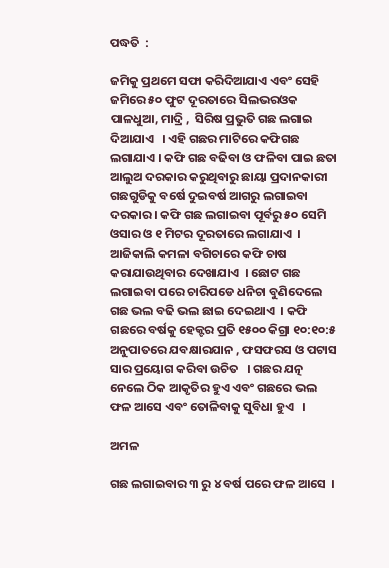ପଦ୍ଧତି  :

ଜମିକୁ ପ୍ରଥମେ ସଫା କରିଦିଆଯାଏ ଏବଂ ସେହି ଜମିରେ ୫୦ ଫୁଟ ଦୂରତାରେ ସିଲଭରଓକ ପାଳଧୁଆ, ମାଦ୍ରି ,  ସିରିଷ ପ୍ରଭୁତି ଗଛ ଲଗାଇ ଦିଆଯାଏ   । ଏହି ଗଛର ମାଟିରେ କଫିଗଛ ଲଗାଯାଏ । କଫି ଗଛ ବଢିବା ଓ ଫଳିବା ପାଇ ଛତା ଆଲୁଅ ଦରକାର କରୁଥିବାରୁ ଛାୟା ପ୍ରଦାନକାରୀ ଗଛଗୁଡିକୁ ବର୍ଷେ ଦୁଇବର୍ଷ ଆଗରୁ ଲଗାଇବା ଦରକାର । କଫି ଗଛ ଲଗାଇବା ପୂର୍ବରୁ ୫୦ ସେମି ଓସାର ଓ ୧ ମିଟର ଦୂରତାରେ ଲଗାଯାଏ  । ଆଜିକାଲି କମଳା ବଗିଚାରେ କଫି ଚାଷ କରାଯାଉଥିବାର ଦେଖାଯାଏ  । ଛୋଟ ଗଛ ଲଗାଇବା ପରେ ଚାରିପଡେ ଧନିଚା ବୁଣିଦେଲେ ଗଛ ଭଲ ବଢି ଭଲ ଛାଇ ଦେଇଥାଏ  । କଫି ଗଛରେ ବର୍ଷକୁ ହେକ୍ଟର ପ୍ରତି ୧୫୦୦ କିଗ୍ରା ୧୦:୧୦:୫ ଅନୁପାତରେ ଯବକ୍ଷାରଯାନ , ଫସଫରସ ଓ ପଟାସ ସାର ପ୍ରୟୋଗ କରିବା ଉଚିତ   । ଗଛର ଯତ୍ନ ନେଲେ ଠିକ ଆକୃତିର ହୁଏ ଏବଂ ଗଛରେ ଭଲ ଫଳ ଆସେ ଏବଂ ତୋଳିବାକୁ ସୁବିଧା ହୁଏ   ।

ଅମଳ

ଗଛ ଲଗାଇବାର ୩ ରୁ ୪ ବର୍ଷ ପରେ ଫଳ ଆସେ  ।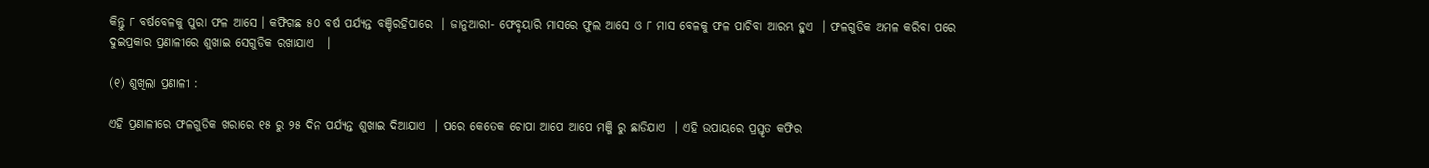କିନ୍ତୁ ୮ ବର୍ଷବେଳକୁ ପୁରା ଫଳ ଆସେ । କଫିଗଛ ୫୦ ବର୍ଷ ପର୍ଯ୍ୟନ୍ତ ବଞ୍ଚିରହିପାରେ  । ଜାନୁଆରୀ- ଫେବୃୟାରି ମାସରେ ଫୁଲ ଆସେ ଓ ୮ ମାସ ବେଳକୁ ଫଳ ପାଚିବା ଆରମ୍ଭ ହୁଏ  । ଫଳଗୁଡିକ ଅମଳ କରିବା ପରେ ଦୁଇପ୍ରକାର ପ୍ରଣାଳୀରେ ଶୁଖାଇ ସେଗୁଡିକ ରଖାଯାଏ   ।

(୧) ଶୁଖିଲା ପ୍ରଣାଳୀ :

ଏହି ପ୍ରଣାଳୀରେ ଫଳଗୁଡିକ ଖରାରେ ୧୫ ରୁ ୨୫ ଦିନ ପର୍ଯ୍ୟନ୍ତ ଶୁଖାଇ ଦିଆଯାଏ  । ପରେ କେତେକ ଚୋପା ଆପେ ଆପେ ମଞ୍ଜି ରୁ ଛାଡିଯାଏ  । ଏହି ଉପାୟରେ ପ୍ରସ୍ତୃତ କଫିର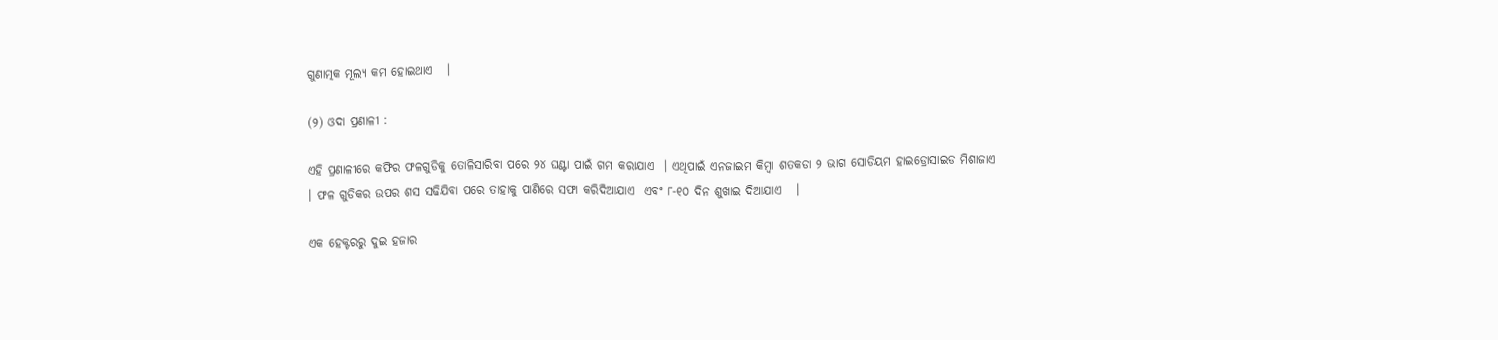ଗୁଣାତ୍ମକ ମୂଲ୍ୟ କମ ହୋଇଥାଏ   ।

(୨) ଓଦା ପ୍ରଣାଳୀ :

ଏହି ପ୍ରଣାଳୀରେ କଫିର ଫଳଗୁଡିକୁ ତୋଳିସାରିବା ପରେ ୨୪ ଘଣ୍ଟା ପାଇଁ ଗମ କରାଯାଏ  । ଏଥିପାଇଁ ଏନଜାଇମ କିମ୍ବା ଶତକଡା ୨ ଭାଗ ସୋଡିୟମ ହାଇଡ୍ରୋସାଇଡ ମିଶାଜାଏ  । ଫଳ ଗୁଡିକର ଉପର ଶସ ସଢିଯିବା ପରେ ତାହାକୁ ପାଣିରେ ସଫା କରିଦିଆଯାଏ  ଏବଂ ୮-୧୦ ଦିନ ଶୁଖାଇ ଦିଆଯାଏ   ।

ଏକ ହେକ୍ଟରରୁ ଦୁଇ ହଜାର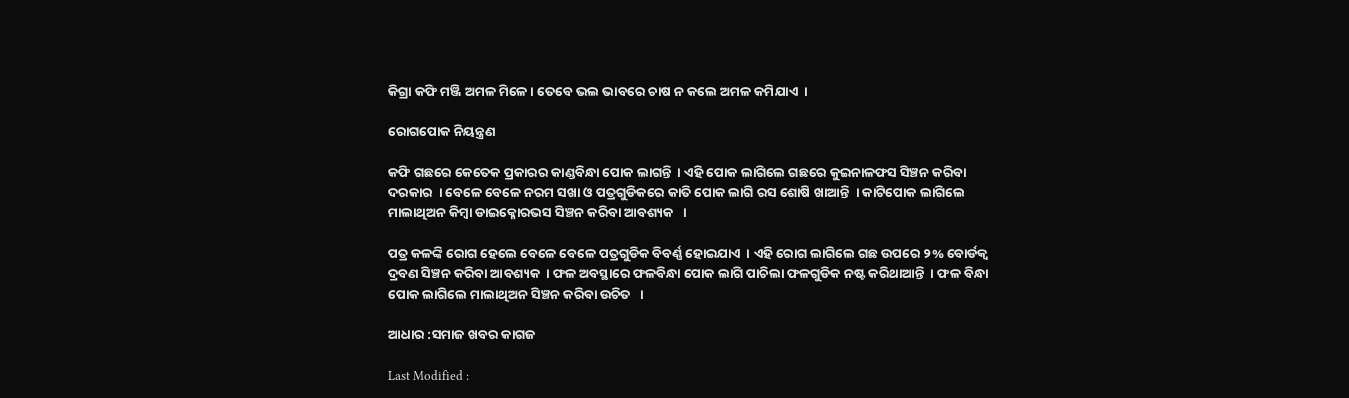କିଗ୍ରା କଫି ମଞ୍ଜି ଅମଳ ମିଳେ । ତେବେ ଭଲ ଭାବରେ ଚାଷ ନ କଲେ ଅମଳ କମିଯାଏ  ।

ରୋଗପୋକ ନିୟନ୍ତ୍ରଣ

କଫି ଗଛରେ କେତେକ ପ୍ରକାରର କାଣ୍ଡବିନ୍ଧା ପୋକ ଲାଗନ୍ତି  । ଏହି ପୋକ ଲାଗିଲେ ଗଛରେ କୁଇନାଳଫସ ସିଞ୍ଚନ କରିବା ଦରକାର  । ବେଳେ ବେଳେ ନରମ ସଖା ଓ ପତ୍ରଗୁଡିକରେ କାତି ପୋକ ଲାଗି ରସ ଶୋଷି ଖାଆନ୍ତି  । କାଟିପୋକ ଲାଗିଲେ ମାଲାଥିଅନ କିମ୍ବା ଡାଇକ୍ଳୋରଭସ ସିଞ୍ଚନ କରିବା ଆବଶ୍ୟକ   ।

ପତ୍ର କଳଙ୍କି ରୋଗ ହେଲେ ବେଳେ ବେଳେ ପତ୍ରଗୁଡିକ ବିବର୍ଣ୍ଣ ହୋଇଯାଏ  । ଏହି ରୋଗ ଲାଗିଲେ ଗଛ ଉପରେ ୨% ବୋର୍ଡକ୍ଵ ଦ୍ରବଣ ସିଞ୍ଚନ କରିବା ଆବଶ୍ୟକ  । ଫଳ ଅବସ୍ଥାରେ ଫଳବିନ୍ଧା ପୋକ ଲାଗି ପାଚିଲା ଫଳଗୁଡିକ ନଷ୍ଟ କରିଥାଆନ୍ତି  । ଫଳ ବିନ୍ଧା ପୋକ ଲାଗିଲେ ମାଲାଥିଅନ ସିଞ୍ଚନ କରିବା ଉଚିତ   ।

ଆଧାର :ସମାଜ ଖବର କାଗଜ

Last Modified :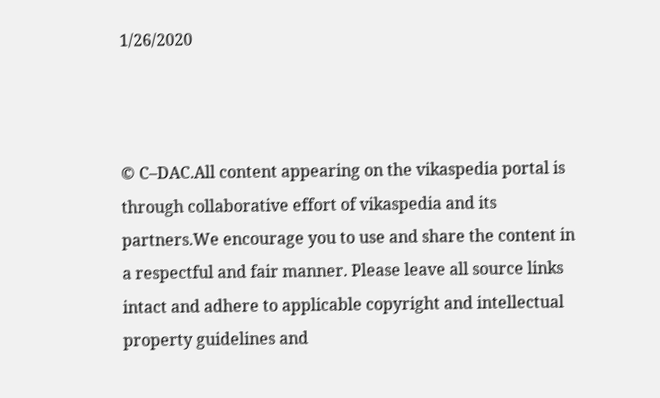1/26/2020



© C–DAC.All content appearing on the vikaspedia portal is through collaborative effort of vikaspedia and its partners.We encourage you to use and share the content in a respectful and fair manner. Please leave all source links intact and adhere to applicable copyright and intellectual property guidelines and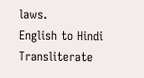laws.
English to Hindi Transliterate